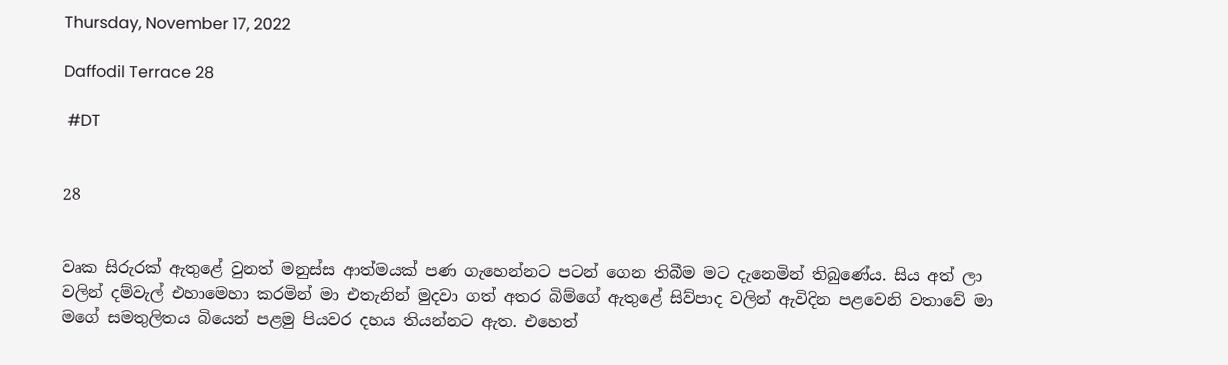Thursday, November 17, 2022

Daffodil Terrace 28

 #DT


28


වෘක සිරුරක් ඇතු‍ළේ වුනත් මනුස්ස ආත්මයක් පණ ගැහෙන්නට පටන් ගෙන තිබීම මට දැනෙමින් තිබුණේය. සිය අත් ලා වලින් දම්වැල් එහ‍ාමෙහා කරමින් මා එතැනින් මුදවා ගත් අත‍ර බිම්‍ගේ ඇතුළේ සිව්පාද වලින් ඇවිදින පළවෙනි වතාවේ මා මගේ සමතුලිතය බියෙන් පළමු පියවර දහය තියන්නට ඇත. එහෙත්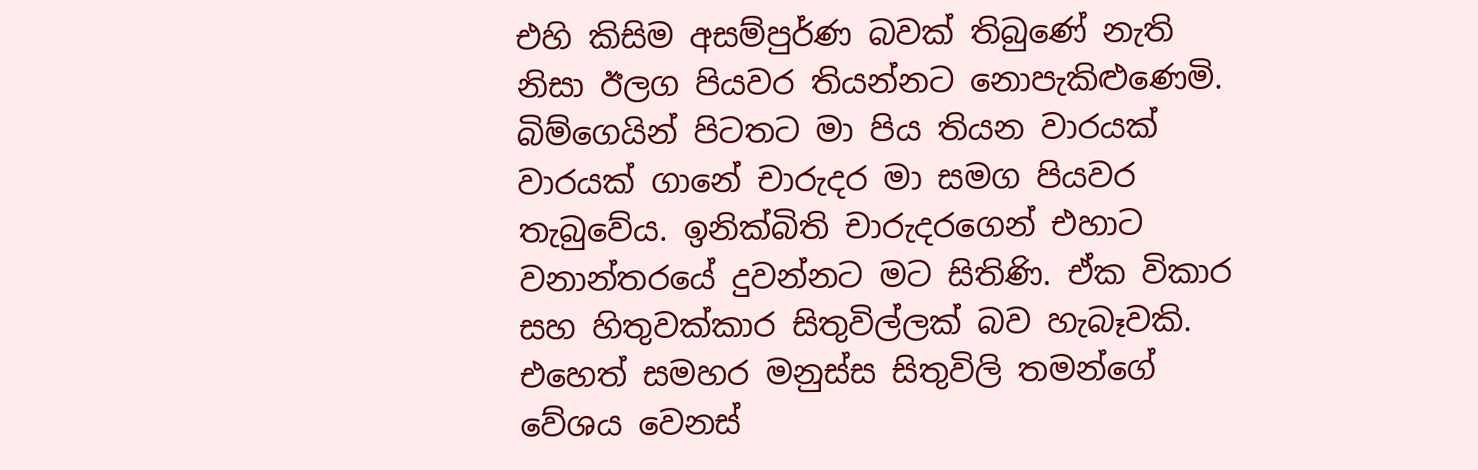එහි කිසිම අසම්පුර්ණ බවක් තිබුණේ නැති නිසා ඊලග පියවර තියන්නට නොපැකිළුණෙමි. බිම්ගෙයින් පිටතට මා පිය තියන වාරයක් වාරයක් ගානේ චාරුදර මා සමග පියවර තැබුවේය. ඉනික්බිති චාරුදරගෙන් එහාට වනාන්තරයේ දුවන්නට මට සිතිණි. ඒක විකාර සහ හිතුවක්කාර සිතුවිල්ලක් බව හැබෑවකි. එහෙත් සමහර මනුස්ස සිතුවිලි තමන්ගේ වේශය වෙනස්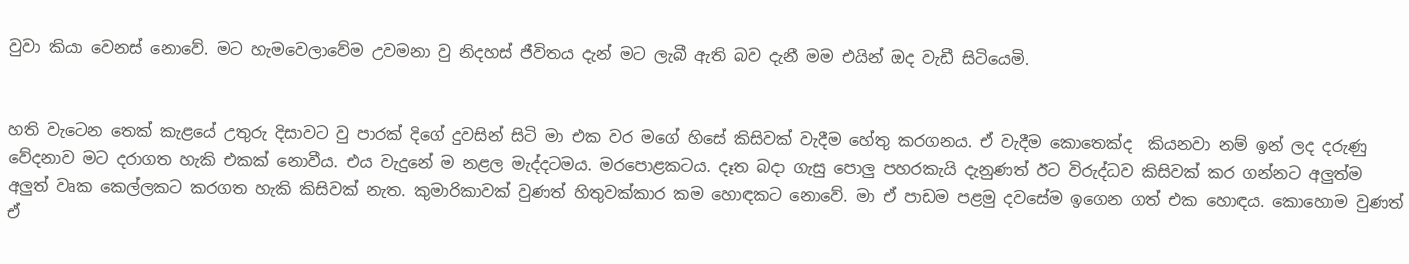වුවා කියා වෙනස් නොවේ. මට හැමවෙලාවේම උවමනා වු නිදහස් ජීවිතය දැන් මට ලැබී ඇති බව දැනී මම එයින් ඔද වැඩී සිටියෙමි.


හති වැටෙන තෙක් කැ‍ළයේ උතුරු දිසාවට වු පාරක් දිගේ දුවසින් සිටි මා එක වර මගේ හිසේ කිසිවක් වැදීම හේතු කරගනය. ඒ වැදීම කොතෙක්ද  කියනවා නම් ඉන් ලද දරු‍ණු වේදනාව මට දරාගත හැකි එකක් නොවීය. එය වැදුනේ ම නළල මැද්දටමය. මරපොළකටය. දෑත බදා ගැසු පොලු පහරකැයි දැනුණත් ඊට විරුද්ධව කිසිවක් කර ගන්නට අලුත්ම අලුත් වෘක කෙල්ලකට කරගත හැකි කිසිවක් නැත. කුමාරිකාවක් වුණත් හිතුවක්කාර කම හොඳකට නොවේ. මා ඒ පාඩම පළමු දවසේම ඉගෙන ගත් එක හොඳය. කොහොම වුණත් ඒ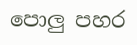පොලු පහර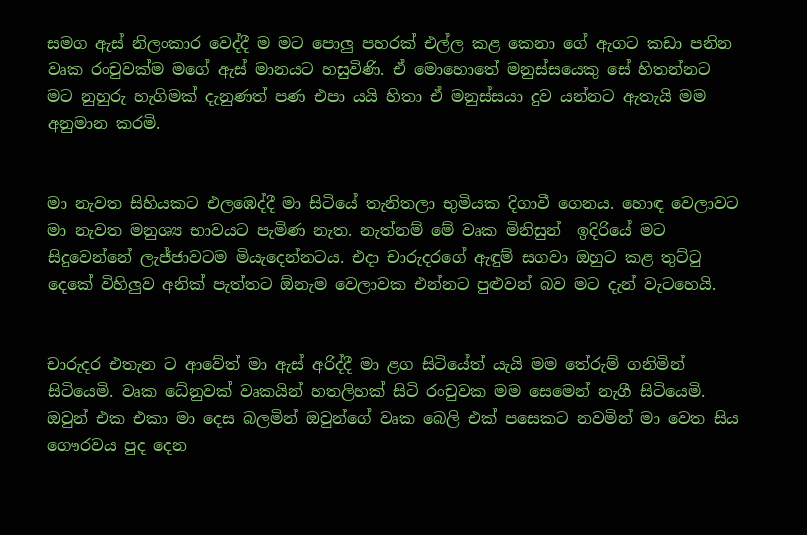සමග ඇස් නිලංකාර වෙද්දී ම මට පොලු පහරක් එල්ල කළ කෙනා ගේ ඇගට කඩා පනින වෘක රංචුවක්ම මගේ ඇස් මානයට හසුවිණි. ඒ මොහොතේ මනුස්සයෙකු සේ හිතන්නට මට නුහුරු හැගිමක් දැනුණත් පණ එපා යයි හිතා ඒ මනුස්සයා දුව යන්නට ඇතැයි මම අනුමාන කරමි.


මා නැවත සිහියකට එලඹෙද්දී මා සිටියේ තැනිතලා භුමියක දිගාවී ගෙනය. හොඳ වෙලාවට මා නැවත මනුශ්‍ය භාවයට පැමිණ නැත. නැත්නම් මේ වෘක මිනිසුන්  ඉදිරියේ මට සිදුවෙන්නේ ලැජ්ජාවටම මියැදෙන්නටය. එදා චාරුදරගේ ඇඳුම් සගවා ඔහුට කළ තුට්ටු දෙකේ විහිලුව අනික් පැත්තට ඕනැම වෙලාවක එන්නට පුළුවන් බව මට දැන් වැටහෙයි.


චාරුදර එතැන ට ආවේත් මා ඇස් අරිද්දී මා ළග සිටියේත් යැයි මම තේරුම් ගනිමින් සිටියෙමි. වෘක ධේනුවක් වෘකයින් හතලිහක් සිටි රංචුවක මම සෙමෙන් නැගී සිටියෙමි. ඔවුන් එක එකා මා දෙස බලමින් ඔවුන්ගේ වෘක බෙලි එක් පසෙකට නවමින් මා වෙත සිය ගෞරවය පුද දෙන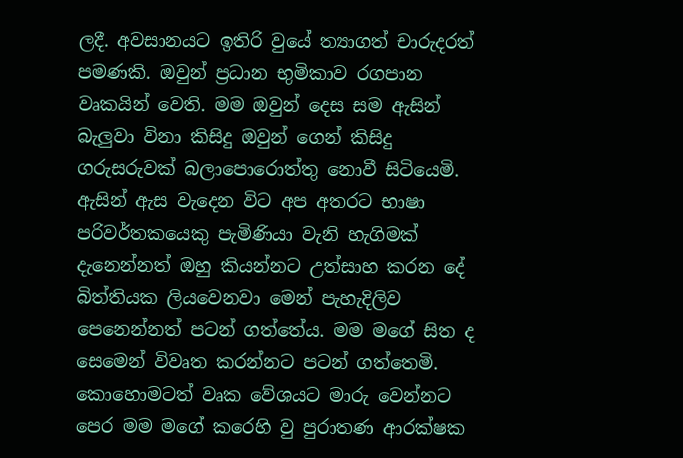ලදී. අවසානයට ඉතිරි වුයේ ත්‍යාගත් චාරුදරත් පමණකි. ඔවුන් ප්‍රධාන භුමිකාව රගපාන වෘකයින් වෙති. මම ඔවුන් දෙස සම ඇසින් බැලුවා විනා කිසිදු ඔවුන් ගෙන් කිසිදු ගරුසරුවක් බලාපොරොත්තු නොවී සිටියෙමි. ඇසින් ඇස වැදෙන විට අප අතරට භාෂා පරිවර්තකයෙකු පැමිණියා වැනි හැගිමක් දැනෙන්නත් ඔහු කියන්නට උත්සාහ කරන දේ බිත්තියක ලියවෙනවා මෙන් පැහැදිලිව පෙනෙන්නත් පටන් ගත්තේය. මම මගේ සිත ද සෙමෙන් විවෘත කරන්නට පටන් ගත්තෙමි. කොහොමටත් වෘක වේශයට මාරු වෙන්නට පෙර මම මගේ කරෙහි වු පුරාතණ ආරක්ෂක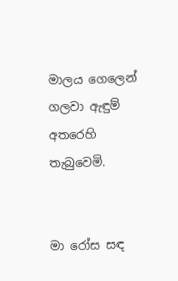මාලය ගෙලෙන් ගලවා ඇඳුම් අතරෙහි තැබුවෙමි.


මා රෝස සඳ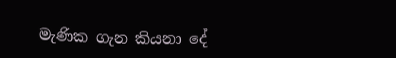මැණික ගැන කියනා දේ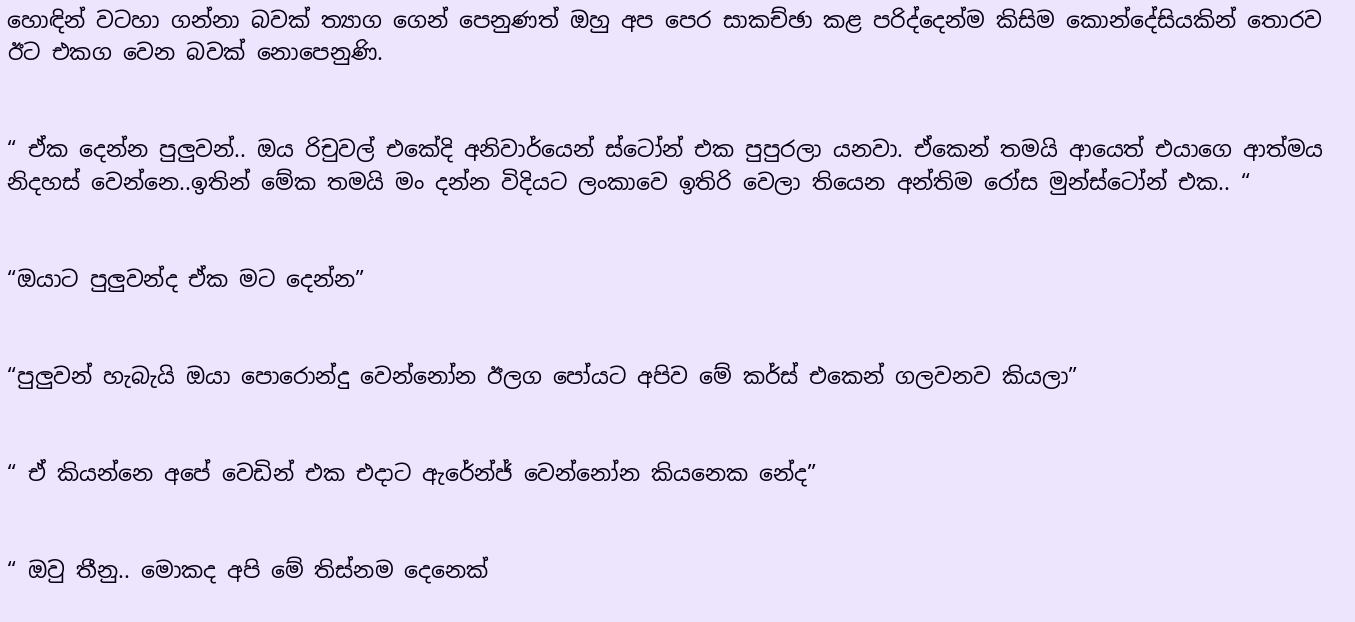හොඳින් වටහා ගන්නා බවක් ත්‍යාග ගෙන් පෙනුණත් ඔහු අප පෙර සාකච්ඡා කළ පරිද්දෙන්ම කිසිම කොන්දේසියකින් තොරව ඊට එකග වෙන බවක් නොපෙනුණි.


“ ඒක දෙන්න පුලුවන්.. ඔය රිචුවල් එකේදි අනිවාර්යෙන් ස්ටෝන් එක පුපුරලා යනවා. ඒකෙන් තමයි ආයෙත් එයාගෙ ආත්මය නිදහස් වෙන්නෙ..ඉතින් මේක තමයි මං දන්න විදියට ලංකාවෙ ඉතිරි වෙලා තියෙන අන්තිම රෝස මුන්ස්ටෝන් එක.. “


“ඔයාට පුලුවන්ද ඒක මට දෙන්න”


“පුලුවන් හැබැයි ඔයා පොරොන්දු වෙන්නෝන ඊලග පෝයට අපිව මේ කර්ස් එකෙන් ගලවනව කියලා”


“ ඒ කියන්නෙ අපේ වෙඩින් එක එදාට ඇරේන්ජ් වෙන්නෝන කියනෙක නේද”


“ ඔවු තීනු.. මොකද අපි මේ තිස්නම දෙනෙක්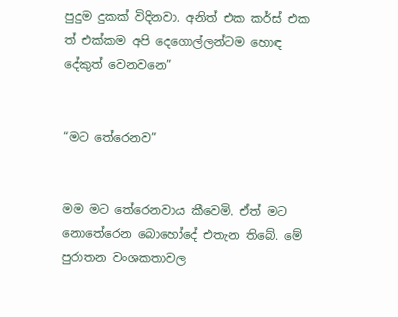පුදුම දුකක් විදිනවා. අනිත් එක කර්ස් එක ත් එක්කම අපි දෙගොල්ලන්ටම හොඳ දේකුත් වෙනවනෙ”


“මට තේරෙනව”


මම මට තේරෙනවාය කීවෙමි. ඒත් මට නොතේරෙන බොහෝදේ එතැන තිබේ. මේ පුරාතන වංශකතාවල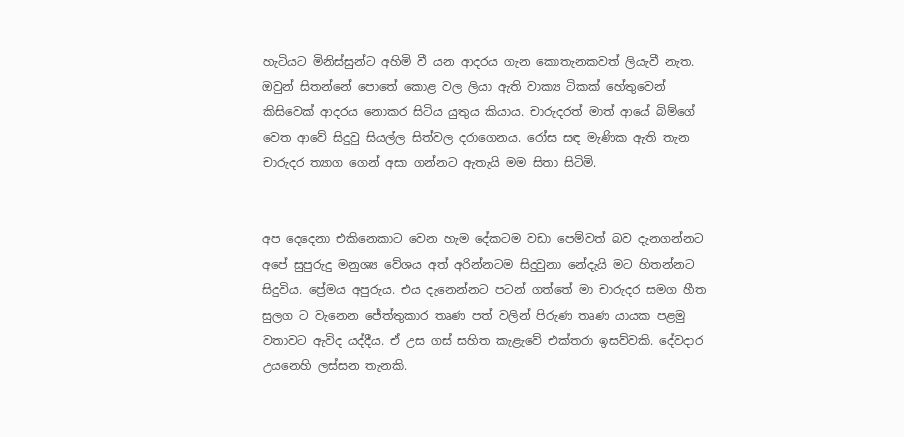හැටියට මිනිස්සුන්ට අහිමි වී යන ආදරය ගැන කොතැනකවත් ලියැවී නැත. ඔවුන් සිතන්නේ පොතේ කොළ වල ලියා ඇති වාක්‍ය ටිකක් හේතුවෙන් කිසිවෙක් ආදරය නොකර සිටිය යුතුය කියාය. චාරුදරත් මාත් ආයේ බිම්ගේ වෙත ආවේ සිදුවු සියල්ල සිත්වල දරාගෙනය. රෝස සඳ මැණික ඇති තැන චාරුදර ත්‍යාග ගෙන් අසා ගන්නට ඇතැයි මම සිතා සිටිමි.


අප දෙදෙනා එකිනෙකාට වෙන හැම දේකටම වඩා පෙම්වත් බව දැනගන්නට අපේ සුපුරුදු මනුශ්‍ය වේශය අත් අරින්නටම සිදුවුනා නේදැයි මට හිතන්නට සිදුවිය. ප්‍රේමය අපුරුය. එය දැනෙන්නට පටන් ගත්තේ මා චාරුදර සමග හීත සුලග ට වැනෙන ජේත්තුකාර තෘණ පත් වලින් පිරුණ තෘණ යායක පළමු වතාවට ඇවිද යද්දීය. ඒ උස ගස් සහිත කැළැවේ එක්තරා ඉසව්වකි. දේවදාර උයනෙහි ලස්සන තැනකි.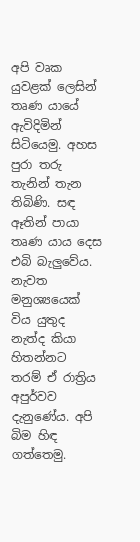අපි වෘක යුවළක් ලෙසින් තෘණ යායේ ඇවිදිමින් සිටියෙමු. අහස පුරා තරු තැනින් තැන තිබිණි. සඳ ඈතින් පායා තෘණ යාය දෙස එබි බැලුවේය. නැවත මනුශ්‍යයෙක් විය යුතුද නැත්ද කියා හිතන්නට තරම් ඒ රාත්‍රිය අපුර්වව දැනුණේය. අපි බිම හිඳ ගත්තෙමු.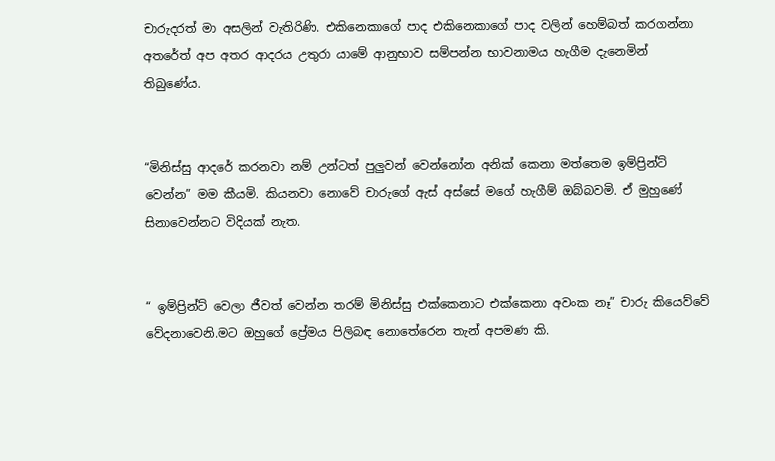චාරුදරත් මා අසලින් වැතිරිණි. එකිනෙකාගේ පාද එකිනෙකාගේ පාද වලින් හෙම්බත් කරගන්නා අතරේත් අප අතර ආදරය උතුරා යාමේ ආනුභාව සම්පන්න භාවනාමය හැගීම දැනෙමින් තිබුණේය.


“මිනිස්සු ආදරේ කරනවා නම් උන්ටත් පුලුවන් වෙන්නෝන අනික් කෙනා මත්තෙම ඉම්ප්‍රින්ට් වෙන්න” මම කීයමි. කියනවා නොවේ චාරුගේ ඇස් අස්සේ මගේ හැගීම් ඔබ්බවමි. ඒ මුහුණේ සිනාවෙන්නට විදියක් නැත.


“ ඉම්ප්‍රින්ට් වෙලා ජීවත් වෙන්න තරම් මිනිස්සු එක්කෙනාට එක්කෙනා අවංක නෑ” චාරු කියෙව්වේ වේදනාවෙනි.මට ඔහුගේ ප්‍රේමය පිලිබඳ නොතේරෙන තැන් අපමණ කි.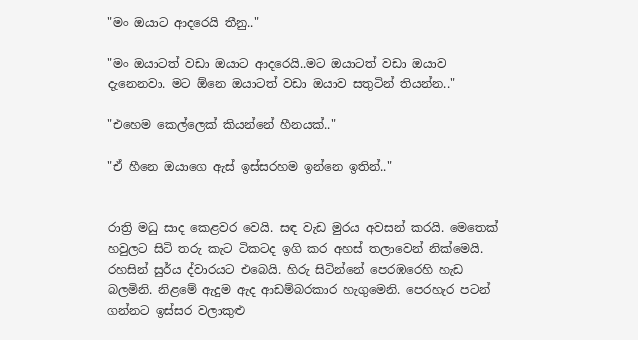"මං ඔයාට ආදරෙයි තීනු.."

"මං ඔයාටත් වඩා ඔයාට ආදරෙයි..මට ඔයාටත් වඩා ඔයාව දැනෙනවා. මට ඕනෙ ඔයාටත් වඩා ඔයාව සතුටින් තියන්න.."

"එහෙම කෙල්ලෙක් කියන්නේ හීනයක්.."

"ඒ හීනෙ ඔයාගෙ ඇස් ඉස්සරහම ඉන්නෙ ඉතින්.."


රාත්‍රි මධු සාද කෙළවර වෙයි. සඳ වැඩ මුරය අවසන් කරයි. මෙතෙක් හවුලට සිටි තරු කැට ටිකටද ඉගි කර අහස් තලාවෙන් නික්මෙයි. රහසින් සුර්ය ද්වාරයට එබෙයි. හිරු සිටින්නේ පෙරඹරෙහි හැඩ බලමිනි. නිළමේ ඇදුම ඇද ආඩම්බරකාර හැගුමෙනි. පෙරහැර පටන් ගන්නට ඉස්සර වලාකුළු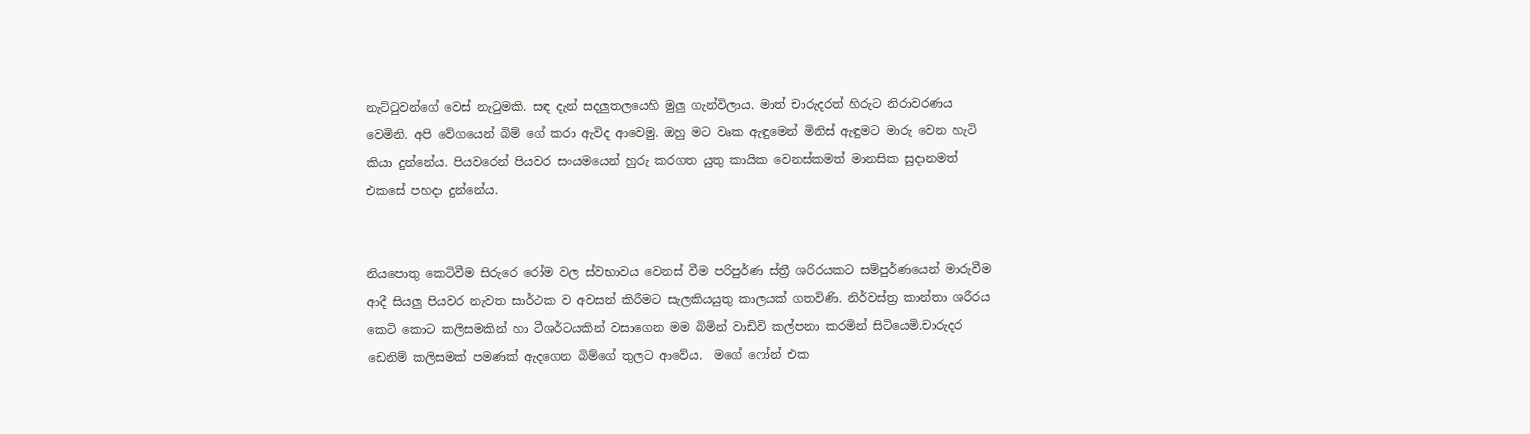නැට්ටුවන්ගේ වෙස් නැටුමකි. සඳ දැන් සදලුතලයෙහි මුලු ගැන්විලාය. මාත් චාරුදරත් හිරුට නිරාවරණය වෙමිනි. අපි වේගයෙන් බිම් ගේ කරා ඇවිද ආවෙමු. ඔහු මට වෘක ඇඳුමෙන් මිනිස් ඇඳුමට මාරු වෙන හැටි කියා දුන්නේය. පියවරෙන් පියවර සංයමයෙන් හුරු කරගත යුතු කායික වෙනස්කමත් මානසික සුදානමත් එකසේ පහදා දුන්නේය.


නියපොතු කෙටිවීම සිරුරෙ රෝම වල ස්වභාවය වෙනස් වීම පරිපුර්ණ ස්ත්‍රී ශරිරයකට සම්පුර්ණයෙන් මාරුවීම ආදී සියලු පියවර නැවත සාර්ථක ව අවසන් කිරීමට සැලකියයුතු කාලයක් ගතවිණි. නිර්වස්ත්‍ර කාන්තා ශරීරය කෙටි කොට කලිසමකින් හා ටීශර්ටයකින් වසාගෙන මම බිමින් වාඩිවි කල්පනා කරමින් සිටියෙමි.චාරුදර ඩෙනිම් කලිසමක් පමණක් ඇදගෙන බිම්ගේ තුලට ආවේය.  මගේ ෆෝන් එක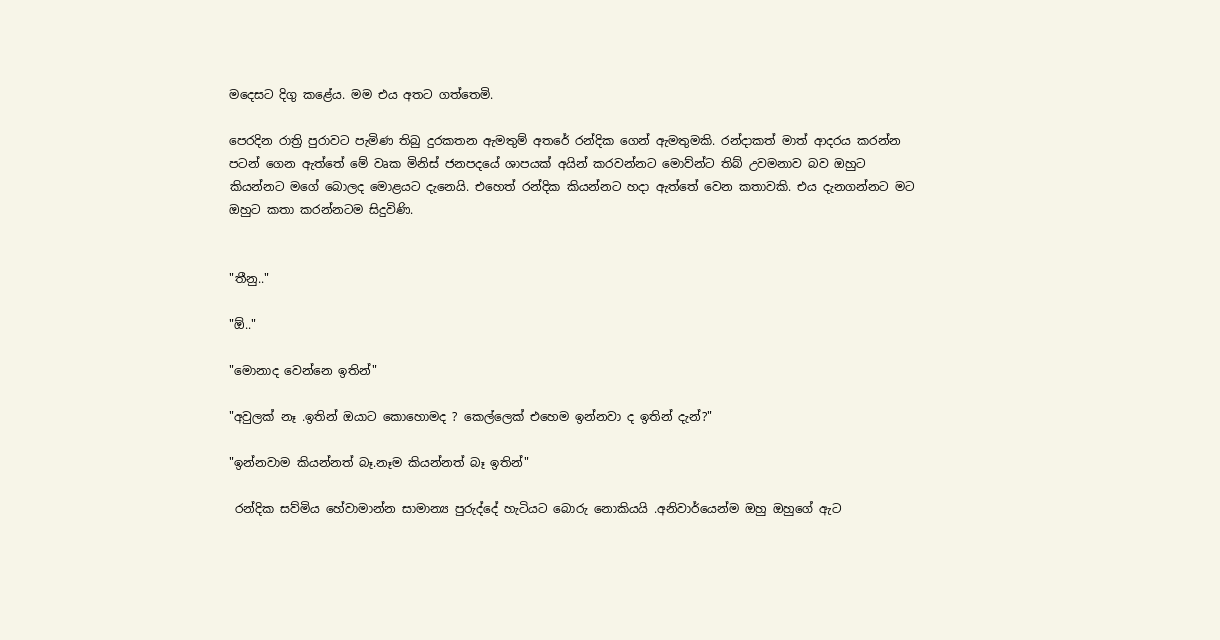මදෙසට දිගු කළේය. මම එය අතට ගත්තෙමි.

පෙරදින රාත්‍රි පුරාවට පැමිණ තිබු දුරකතන ඇමතුම් අතරේ රන්දික ගෙන් ඇමතුමකි. රන්දාකත් මාත් ආදරය කරන්න පටන් ගෙන ඇත්තේ මේ වෘක මිනිස් ජනපදයේ ශාපයක් අයින් කරවන්නට මොව්න්ට තිබ් උවමනාව බව ඔහුට කියන්නට මගේ බොලද මොළයට දැනෙයි. එහෙත් රන්දික කියන්නට හදා ඇත්තේ වෙන කතාවකි. එය දැනගන්නට මට ඔහුට කතා කරන්නටම සිදුවිණි.


"තීනු.."

"ඕ.."

"මොනාද වෙන්නෙ ඉතින්"

"අවුලක් නෑ .ඉතින් ඔයාට කොහොමද ? කෙල්ලෙක් එහෙම ඉන්නවා ද ඉතින් දැන්?"

"ඉන්නවාම කියන්නත් බෑ.නෑම කියන්නත් බෑ ඉතින්"

 රන්දික සව්මිය හේවාමාන්න සාමාන්‍ය පුරුද්දේ හැටියට බොරු නොකියයි .අනිවාර්යෙන්ම ඔහු ඔහුගේ ඇට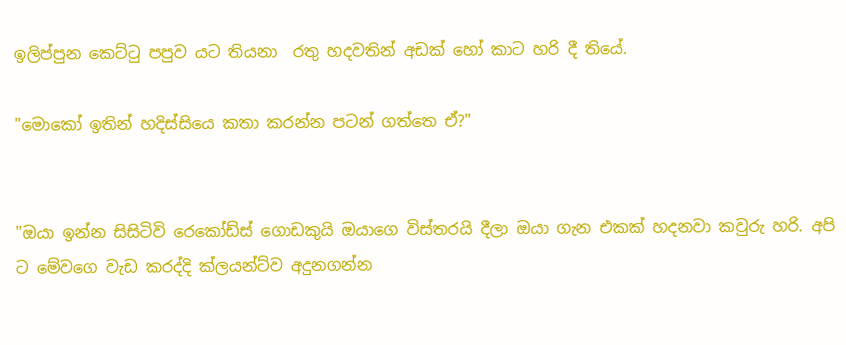ඉලිප්පුන කෙට්ටු පපුව යට තියනා  රතු හදවතින් අඩක් හෝ කාට හරි දී තියේ.

"මොකෝ ඉතින් හදිස්සියෙ කතා කරන්න පටන් ගත්තෙ ඒ?"


"ඔයා ඉන්න සිසිටිවි රෙකෝඩ්ස් ගොඩකුයි ඔයාගෙ විස්තරයි දීලා ඔයා ගැන එකක් හදනවා කවුරු හරි. අපි ට මේවගෙ වැඩ කරද්දි ක්ලයන්ට්ව අදුනගන්න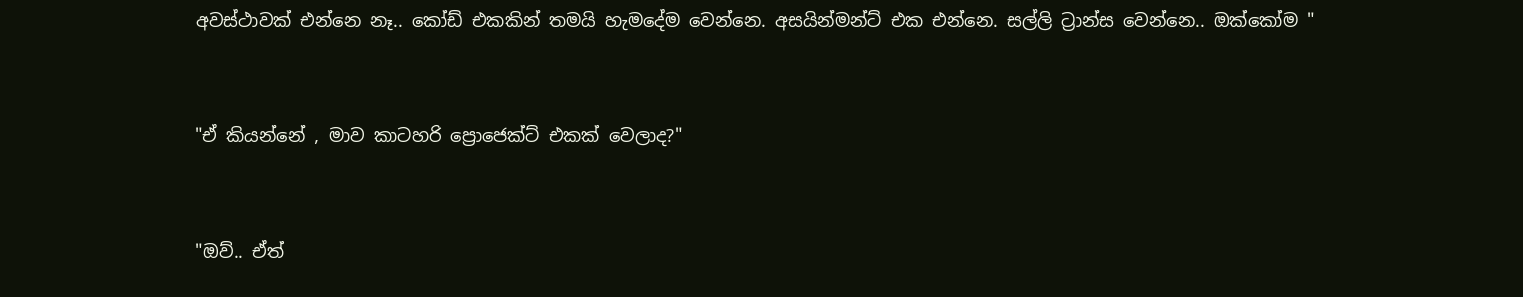අවස්ථාවක් එන්නෙ නෑ.. කෝඩ් එකකින් තමයි හැමදේම වෙන්නෙ. අසයින්මන්ට් එක එන්නෙ. සල්ලි ට්‍රාන්ස වෙන්නෙ.. ඔක්කෝම "


"ඒ කියන්නේ , මාව කාටහරි ප්‍රොජෙක්ට් එකක් වෙලාද?"


"ඔව්.. ඒත්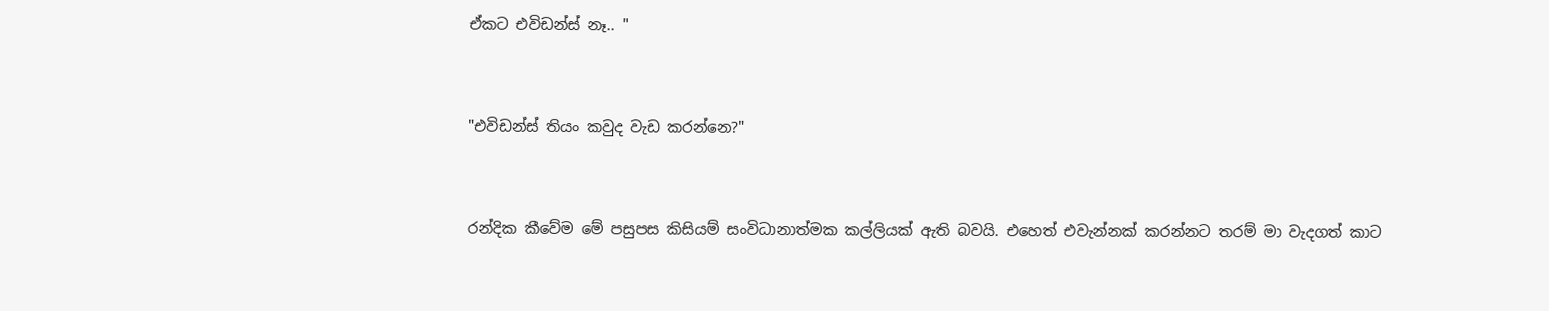ඒකට එවිඩන්ස් නෑ.. "


"එවිඩන්ස් තියං කවුද වැඩ කරන්නෙ?"


රන්දික කීවේම මේ පසුපස කිසියම් සංවිධානාත්මක කල්ලියක් ඇති බවයි. එහෙත් එවැන්නක් කරන්නට තරම් මා වැදගත් කාට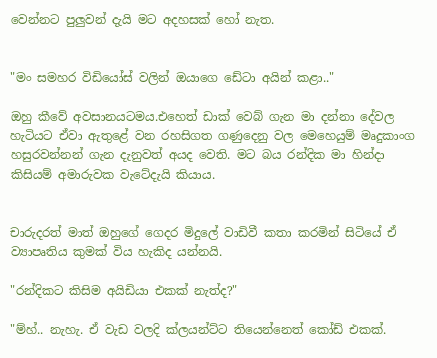වෙන්නට පුලුවන් දැයි මට අදහසක් හෝ නැත.


"මං සමහර විඩියෝස් වලින් ඔයාගෙ ඩේටා අයින් කළා.."

ඔහු කීවේ අවසානයටමය.එහෙත් ඩාක් වෙබ් ගැන මා දන්නා දේවල හැටියට ඒවා ඇතුළේ වන රහසිගත ගණුදෙනු වල මෙහෙයුම් මෘදුකාංග හසුරවන්නන් ගැන දැනුවත් අයද වෙති. මට බය රන්දික මා හින්දා කිසියම් අමාරුවක වැටේදැයි කියාය.


චාරුදරත් මාත් ඔහුගේ ගෙදර මිදුලේ වාඩිවී කතා කරමින් සිටියේ ඒ ව්‍යාපෘතිය කුමක් විය හැකිද යන්නයි.

"රන්දිකට කිසිම අයිඩියා එකක් නැත්ද?"

"ම්හ්.. නැහැ. ඒ වැඩ වලදි ක්ලයන්ට්ට තියෙන්නෙත් කෝඩ් එකක්.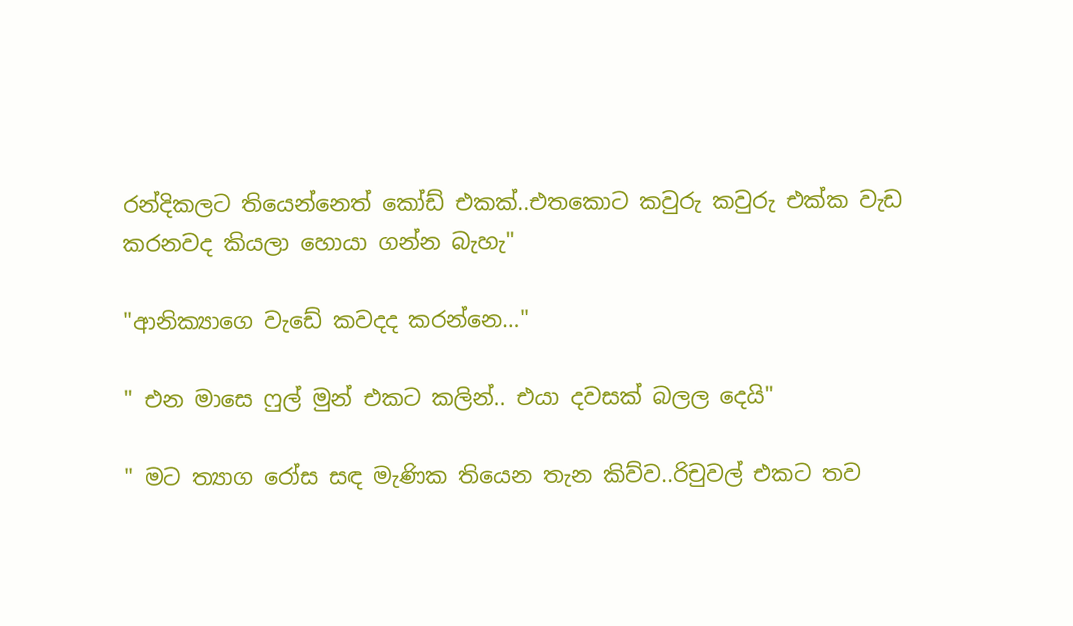රන්දිකලට තියෙන්නෙත් කෝඩ් එකක්..එතකොට කවුරු කවුරු එක්ක වැඩ කරනවද කියලා හොයා ගන්න බැහැ"

"ආනික්‍යාගෙ වැඩේ කවදද කරන්නෙ…"

" එන මාසෙ ෆුල් මුන් එකට කලින්.. එයා දවසක් බලල දෙයි"

" මට ත්‍යාග රෝස සඳ මැණික තියෙන තැන කිව්ව..රිචුවල් එකට තව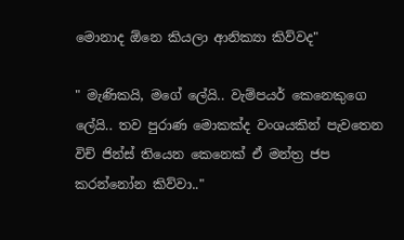මොනාද ඕනෙ කියලා ආනික්‍යා කිව්වද"

" මැණිකයි, මගේ ලේයි.. වැම්පයර් කෙනෙකුගෙ ලේයි.. තව පුරාණ මොකක්ද වංශයකින් පැවතෙන විච් ජින්ස් තියෙන කෙනෙක් ඒ මන්ත්‍ර ජප කරන්නෝන කිව්වා.."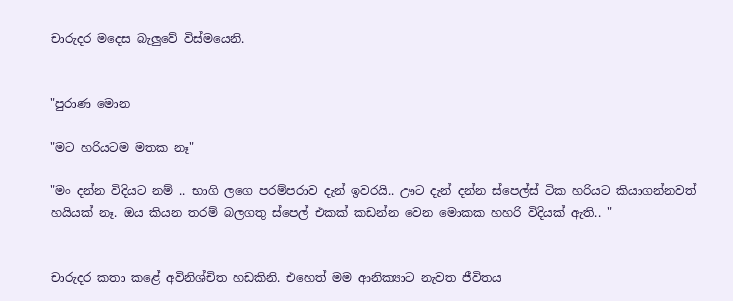චාරුදර මදෙස බැලුවේ විස්මයෙනි.


"පුරාණ මොන

"මට හරියටම මතක නෑ"

"මං දන්න විදියට නම් .. භාගි ලගෙ පරම්පරාව දැන් ඉවරයි.. ඌට දැන් දන්න ස්පෙල්ස් ටික හරියට කියාගන්නවත් හයියක් නෑ. ඔය කියන තරම් බලගතු ස්පෙල් එකක් කඩන්න වෙන මොකක හහරි විදියක් ඇති.. "


චාරුදර කතා කළේ අවිනිශ්චිත හඩකිනි. එහෙත් මම ආනික්‍යාට නැවත ජීවිතය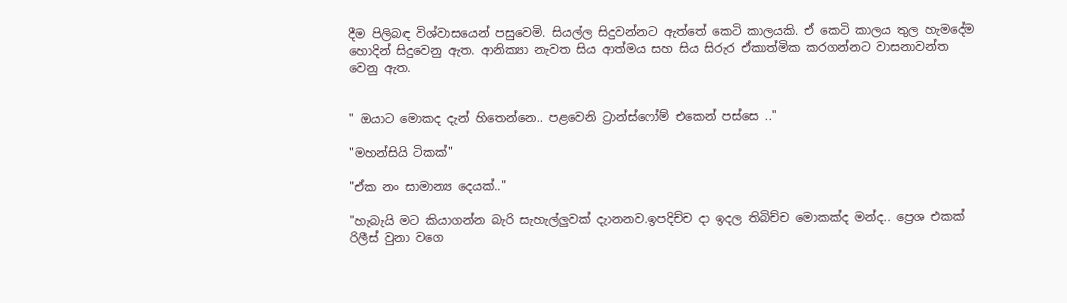දීම පිලිබඳ විශ්වාසයෙන් පසුවෙමි. සියල්ල සිදුවන්නට ඇත්තේ කෙටි කාලයකි. ඒ කෙටි කාලය තුල හැමදේම හොදින් සිදුවෙනු ඇත. ආනික්‍යා නැවත සිය ආත්මය සහ සිය සිරුර ඒකාත්මික කරගන්නට වාසනාවන්ත වෙනු ඇත.


" ඔයාට මොකද දැන් හිතෙන්නෙ.. පළවෙනි ට්‍රාන්ස්ෆෝම් එකෙන් පස්සෙ .."

"මහන්සියි ටිකක්"

"ඒක නං සාමාන්‍ය දෙයක්.."

"හැබැයි මට කියාගන්න බැරි සැහැල්ලුවක් දැානනව.ඉපදිච්ච දා ඉදල තිබිච්ච මොකක්ද මන්ද.. ප්‍රෙශ එකක් රිලීස් වුනා වගෙ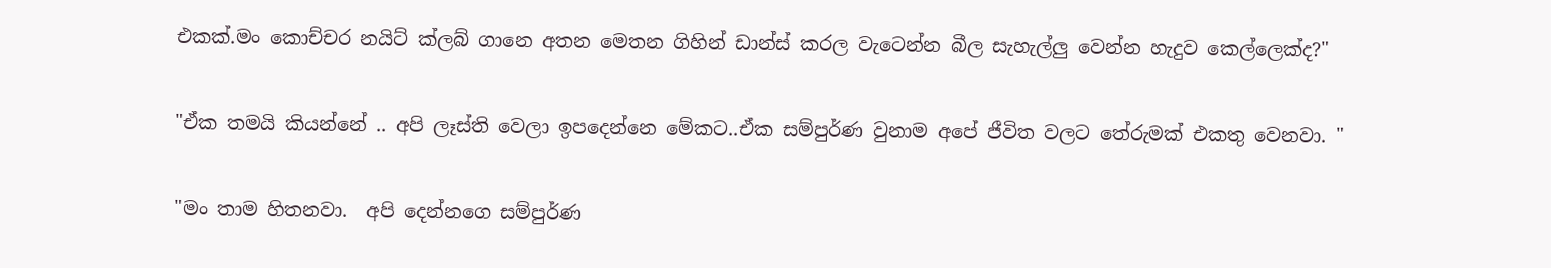එකක්.මං කොච්චර නයිට් ක්ලබ් ගානෙ අතන මෙතන ගිහින් ඩාන්ස් කරල වැටෙන්න බීල සැහැල්ලු වෙන්න හැදුව කෙල්ලෙක්ද?"

"ඒක තමයි කියන්නේ .. අපි ලෑස්ති වෙලා ඉපදෙන්නෙ මේකට..ඒක සම්පුර්ණ වුනාම අපේ ජීවිත වලට තේරුමක් එකතු වෙනවා. "

"මං තාම හිතනවා.  අපි දෙන්නගෙ සම්පුර්ණ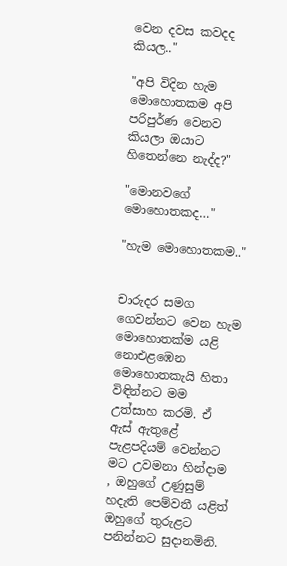වෙන දවස කවදද කියල.."

"අපි විදින හැම මොහොතකම අපි පරිපුර්ණ වෙනව කියලා ඔයාට හිතෙන්නෙ නැද්ද?"

"මොනවගේ මොහොතකද…"

"හැම මොහොතකම.."


චාරුදර සමග ගෙවන්නට වෙන හැම මොහොතක්ම යළි නොඑළඹෙන මොහොතකැයි හිතා විඳින්නට මම උත්සාහ කරමි. ඒ ඇස් ඇතුළේ පැළපදියම් වෙන්නට මට උවමනා හින්දාම , ඔහුගේ උණුසුම් හදැති පෙම්වතී යළිත් ඔහුගේ තුරුළට පනින්නට සුදානමිනි.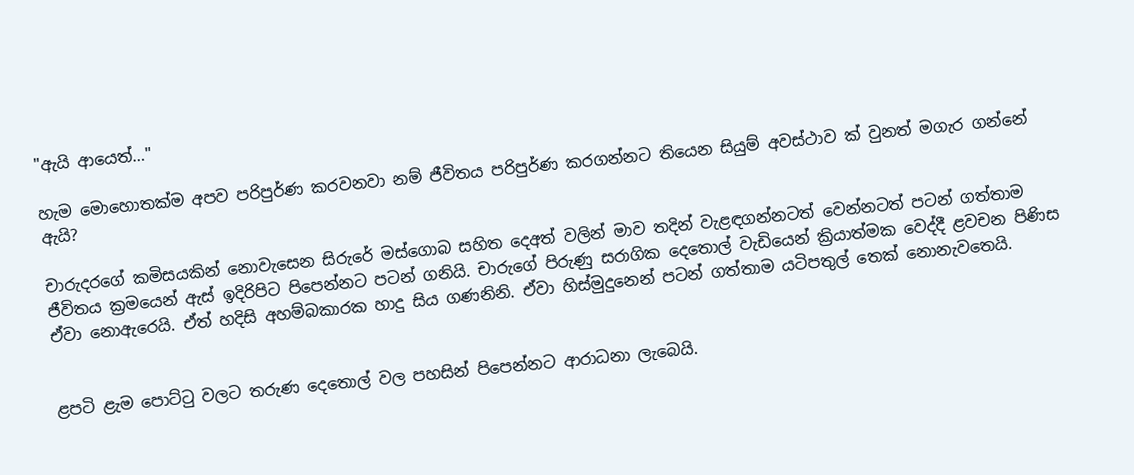"ඇයි ආයෙත්…"

හැම මොහොතක්ම අපව පරිපුර්ණ කරවනවා නම් ජීවිතය පරිපුර්ණ කරගන්නට තියෙන සියුම් අවස්ථාව ක් වුනත් මගැර ගන්නේ ඇයි?

චාරුදරගේ කමිසයකින් නොවැසෙන සිරුරේ මස්ගොබ සහිත දෙඅත් වලින් මාව තදින් වැළඳගන්නටත් වෙන්නටත් පටන් ගත්තාම ජීවිතය ක්‍රමයෙන් ඇස් ඉදිරිපිට පිපෙන්නට පටන් ගනියි. චාරුගේ පිරුණු සරාගික දෙතොල් වැඩියෙන් ක්‍රියාත්මක වෙද්දී ළවචන පිණිස ඒවා නොඇරෙයි. ඒත් හදිසි අහම්බකාරක හාදු සිය ගණනිනි. ඒවා හිස්මුදුනෙන් පටන් ගත්තාම යටිපතුල් තෙක් නොනැවතෙයි.


ළපටි ළැම පොට්ටු වලට තරුණ දෙතොල් වල පහසින් පිපෙන්නට ආරාධනා ලැබෙයි.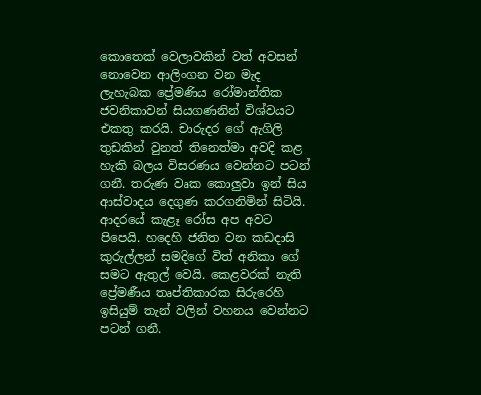කොතෙක් වෙලාවකින් වත් අවසන් නොවෙන ආලිංගන වන මැද ලැහැබක ප්‍රේමණිය රෝමාන්තික ජවනිකාවන් සියගණනින් විශ්වයට එකතු කරයි. චාරුදර ගේ ඇගිලි තුඩකින් වුනත් තිනෙත්මා අවදි කළ හැකි බලය විසරණය වෙන්නට පටන් ගනී. තරුණ වෘක කොලුවා ඉන් සිය ආස්වාදය දෙගුණ කරගනිමින් සිටියි. ආදරයේ කැළෑ රෝස අප අවට පිපෙයි. හදෙහි ජනිත වන කඩදාසි කුරුල්ලන් සමදිගේ විත් අනිකා ගේ සමට ඇතුල් වෙයි. කෙළවරක් නැති ප්‍රේමණීය තෘප්තිකාරක සිරුරෙහි ඉසියුම් තැන් වලින් වහනය වෙන්නට පටන් ගනී.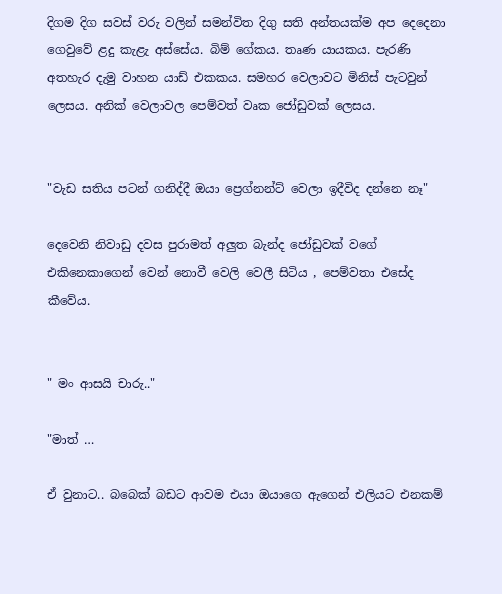දිගම දිග සවස් වරු වලින් සමන්විත දිගු සති අන්තයක්ම අප දෙදෙනා ගෙවුවේ ළදු කැළැ අස්සේය. බිම් ගේකය. තෘණ යායකය. පැරණි අතහැර දැමු වාහන යාඩ් එකකය. සමහර වෙලාවට මිනිස් පැටවුන් ලෙසය. අනික් වෙලාවල පෙම්වත් වෘක ජෝඩුවක් ලෙසය.


"වැඩ සතිය පටන් ගනිද්දී ඔයා ප්‍රෙග්නන්ට් වෙලා ඉදීවිද දන්නෙ නෑ"

දෙවෙනි නිවාඩු දවස පුරාමත් අලුත බැන්ද ජෝඩුවක් වගේ එකිනෙකාගෙන් වෙන් නොවී වෙලි වෙලී සිටිය , පෙම්වතා එසේද කීවේය.


" මං ආසයි චාරු.."

"මාත් …

ඒ වුනාට.. බබෙක් බඩට ආවම එයා ඔයාගෙ ඇගෙන් එලියට එනකම්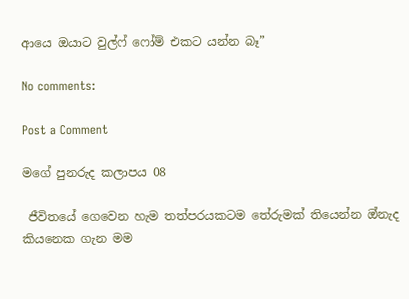ආයෙ ඔයාට වුල්ෆ් ෆෝම් එකට යන්න බෑ”

No comments:

Post a Comment

මගේ පුනරුද කලාපය 08

 ජීවිතයේ ගෙවෙන හැම තත්පරයකටම තේරුමක් තියෙන්න ඔ්නැද කියනෙක ගැන මම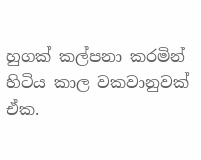හුගක් කල්පනා කරමින් හිටිය කාල වකවානුවක් ඒක.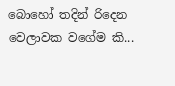බොහෝ තදින් රිදෙන වෙලාවක වගේම කි...